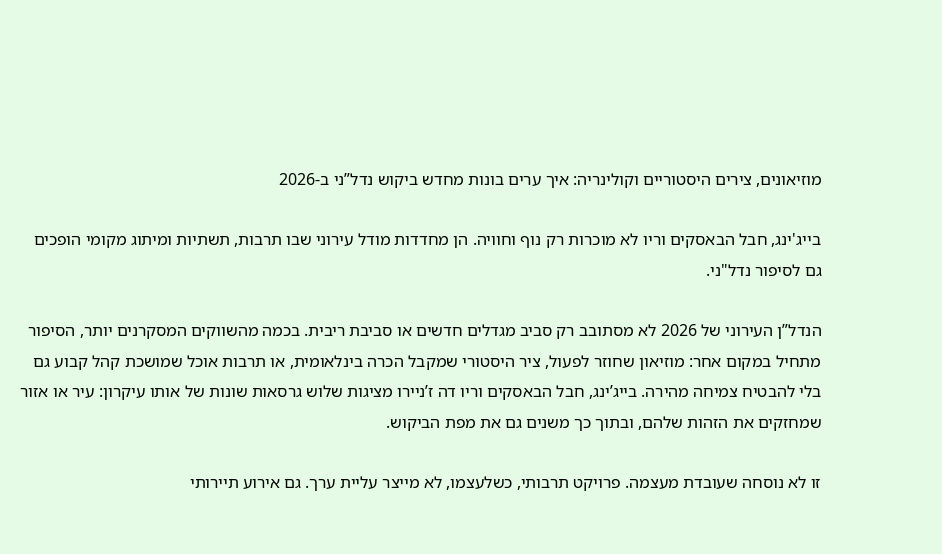מוזיאונים, צירים היסטוריים וקולינריה: איך ערים בונות מחדש ביקוש נדל”ני ב-2026

בייג'ינג, חבל הבאסקים וריו לא מוכרות רק נוף וחוויה. הן מחדדות מודל עירוני שבו תרבות, תשתיות ומיתוג מקומי הופכים גם לסיפור נדל"ני.

הנדל”ן העירוני של 2026 לא מסתובב רק סביב מגדלים חדשים או סביבת ריבית. בכמה מהשווקים המסקרנים יותר, הסיפור מתחיל במקום אחר: מוזיאון שחוזר לפעול, ציר היסטורי שמקבל הכרה בינלאומית, או תרבות אוכל שמושכת קהל קבוע גם בלי להבטיח צמיחה מהירה. בייג’ינג, חבל הבאסקים וריו דה ז’ניירו מציגות שלוש גרסאות שונות של אותו עיקרון: עיר או אזור שמחזקים את הזהות שלהם, ובתוך כך משנים גם את מפת הביקוש.

זו לא נוסחה שעובדת מעצמה. פרויקט תרבותי, כשלעצמו, לא מייצר עליית ערך. גם אירוע תיירותי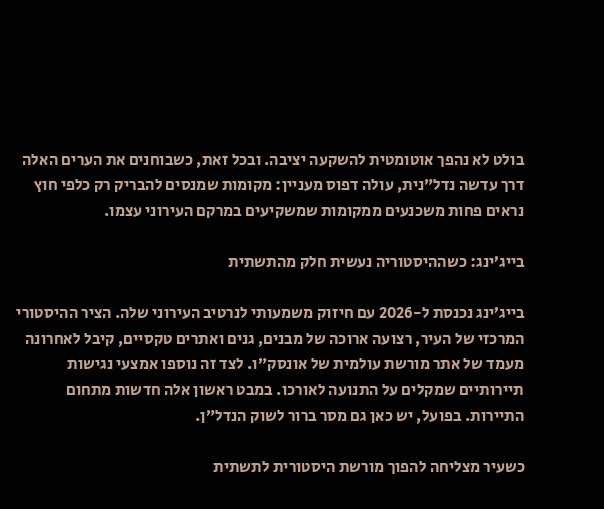בולט לא נהפך אוטומטית להשקעה יציבה. ובכל זאת, כשבוחנים את הערים האלה דרך עדשה נדל”נית, עולה דפוס מעניין: מקומות שמנסים להבריק רק כלפי חוץ נראים פחות משכנעים ממקומות שמשקיעים במרקם העירוני עצמו.

בייג’ינג: כשההיסטוריה נעשית חלק מהתשתית

בייג’ינג נכנסת ל-2026 עם חיזוק משמעותי לנרטיב העירוני שלה. הציר ההיסטורי המרכזי של העיר, רצועה ארוכה של מבנים, גנים ואתרים טקסיים, קיבל לאחרונה מעמד של אתר מורשת עולמית של אונסק”ו. לצד זה נוספו אמצעי נגישות תיירותיים שמקלים על התנועה לאורכו. במבט ראשון אלה חדשות מתחום התיירות. בפועל, יש כאן גם מסר ברור לשוק הנדל”ן.

כשעיר מצליחה להפוך מורשת היסטורית לתשתית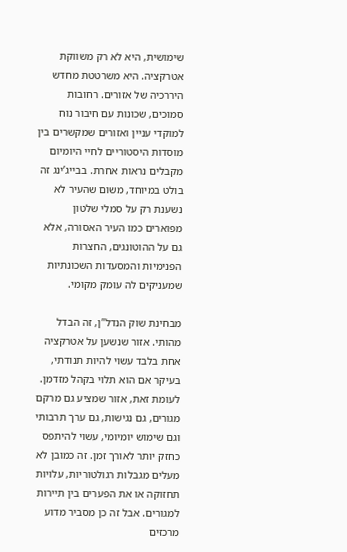שימושית, היא לא רק משווקת אטרקציה. היא משרטטת מחדש היררכיה של אזורים. רחובות סמוכים, שכונות עם חיבור נוח למוקדי עניין ואזורים שמקשרים בין מוסדות היסטוריים לחיי היומיום מקבלים נראות אחרת. בבייג’ינג זה בולט במיוחד, משום שהעיר לא נשענת רק על סמלי שלטון מפוארים כמו העיר האסורה, אלא גם על ההוטונגים, החצרות הפנימיות והמסעדות השכונתיות שמעניקים לה עומק מקומי.

מבחינת שוק הנדל”ן, זה הבדל מהותי. אזור שנשען על אטרקציה אחת בלבד עשוי להיות תנודתי, בעיקר אם הוא תלוי בקהל מזדמן. לעומת זאת, אזור שמציע גם מרקם מגורים, גם נגישות, גם ערך תרבותי וגם שימוש יומיומי, עשוי להיתפס כחזק יותר לאורך זמן. זה כמובן לא מעלים מגבלות רגולטוריות, עלויות תחזוקה או את הפערים בין תיירות למגורים. אבל זה כן מסביר מדוע מרכזים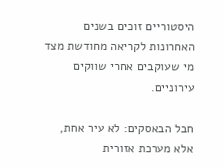היסטוריים זוכים בשנים האחרונות לקריאה מחודשת מצד מי שעוקבים אחרי שווקים עירוניים.

חבל הבאסקים: לא עיר אחת, אלא מערכת אזורית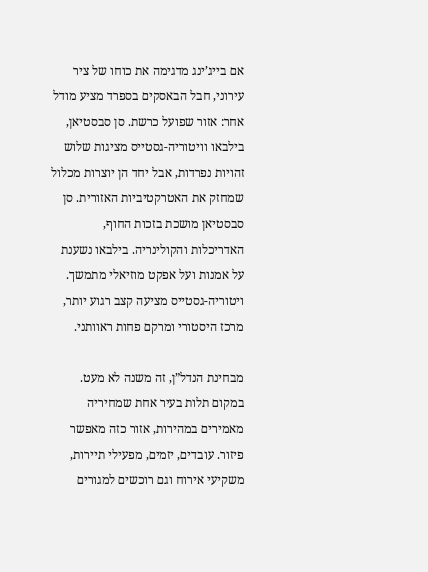אם בייג’ינג מדגימה את כוחו של ציר עירוני, חבל הבאסקים בספרד מציע מודל אחר: אזור שפועל כרשת. סן סבסטיאן, בילבאו וויטוריה-גסטייס מציגות שלוש זהויות נפרדות, אבל יחד הן יוצרות מכלול שמחזק את האטרקטיביות האזורית. סן סבסטיאן מושכת בזכות החוף, האדריכלות והקולינריה. בילבאו נשענת על אמנות ועל אפקט מוזיאלי מתמשך. ויטוריה-גסטייס מציעה קצב רגוע יותר, מרכז היסטורי ומרקם פחות ראוותני.

מבחינת הנדל”ן, זה משנה לא מעט. במקום תלות בעיר אחת שמחיריה מאמירים במהירות, אזור כזה מאפשר פיזור. עובדים, יזמים, מפעילי תיירות, משקיעי אירוח וגם רוכשים למגורים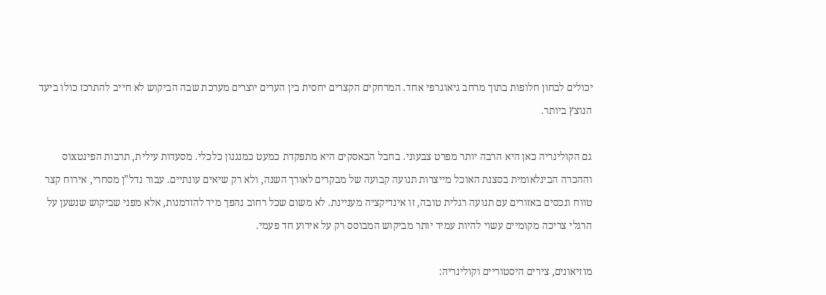יכולים לבחון חלופות בתוך מרחב גיאוגרפי אחד. המרחקים הקצרים יחסית בין הערים יוצרים מערכת שבה הביקוש לא חייב להתרכז כולו ביעד הנוצץ ביותר.

גם הקולינריה כאן היא הרבה יותר מפרט צבעוני. בחבל הבאסקים היא מתפקדת כמעט כמנגנון כלכלי. מסעדות עילית, תרבות הפינטxוס וההכרה הבינלאומית בסצנת האוכל מייצרות תנועה קבועה של מבקרים לאורך השנה, ולא רק שיאים עונתיים. עבור נדל”ן מסחרי, אירוח קצר טווח ונכסים באזורים עם תנועה רגלית טובה, זו אינדיקציה מעניינת. לא משום שכל רחוב נהפך מיד להזדמנות, אלא מפני שביקוש שנשען על הרגלי צריכה מקומיים עשוי להיות עמיד יותר מביקוש המבוסס רק על אירוע חד פעמי.

מוזיאונים, צירים היסטוריים וקולינריה: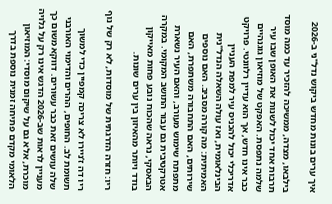איך ערים בונות מחדש ביקוש נדל"ני ב-2026

בילבאו, מצדה, ממשיכה להזכיר עד כמה מוסד תרבות אחד יכול לשנות את האופן שבו עיר שלמה נתפסת. האפקט של מוזיאון גוגנהיים כבר אינו חדש, אך הוא עדיין רלוונטי. פרויקט אדריכלי יכול להכניס עיר למפת העניין הבינלאומית, ואז עולה השאלה הנדל”נית האמיתית: מה קורה מסביב. האם נוספים שירותים, האם התחבורה משתפרת, האם מתפתח שימוש מעורב, והאם העיר נשארת אטרקטיבית גם עבור התושב המקומי. במקרה הבאסקי, נראה שהכוח נובע פחות מאייקון בודד ויותר מהאיזון בין ערים שונות.

ריו: חזרה הדרגתית של מוסדות, לא רק של נוף

ריו דה ז’ניירו לא צריכה קמפיין כדי למשוך תשומת לב. החופים, ההרים והדימוי האורבני שלה עושים זאת כבר עשורים. דווקא משום כך מעניין לראות שב-2026 הדגש אינו רק על גלויה מוכרת, אלא גם על שיקום מוסדי: המוזיאון הלאומי מקדם פתיחה זמנית נוספת בדרך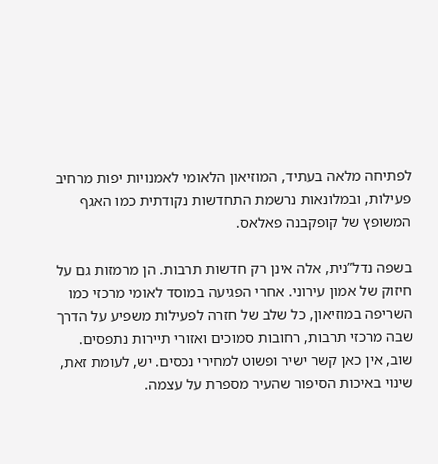לפתיחה מלאה בעתיד, המוזיאון הלאומי לאמנויות יפות מרחיב פעילות, ובמלונאות נרשמת התחדשות נקודתית כמו האגף המשופץ של קופקבנה פאלאס.

בשפה נדל”נית, אלה אינן רק חדשות תרבות. הן מרמזות גם על חיזוק של אמון עירוני. אחרי הפגיעה במוסד לאומי מרכזי כמו השריפה במוזיאון, כל שלב של חזרה לפעילות משפיע על הדרך שבה מרכזי תרבות, רחובות סמוכים ואזורי תיירות נתפסים. שוב, אין כאן קשר ישיר ופשוט למחירי נכסים. יש, לעומת זאת, שינוי באיכות הסיפור שהעיר מספרת על עצמה.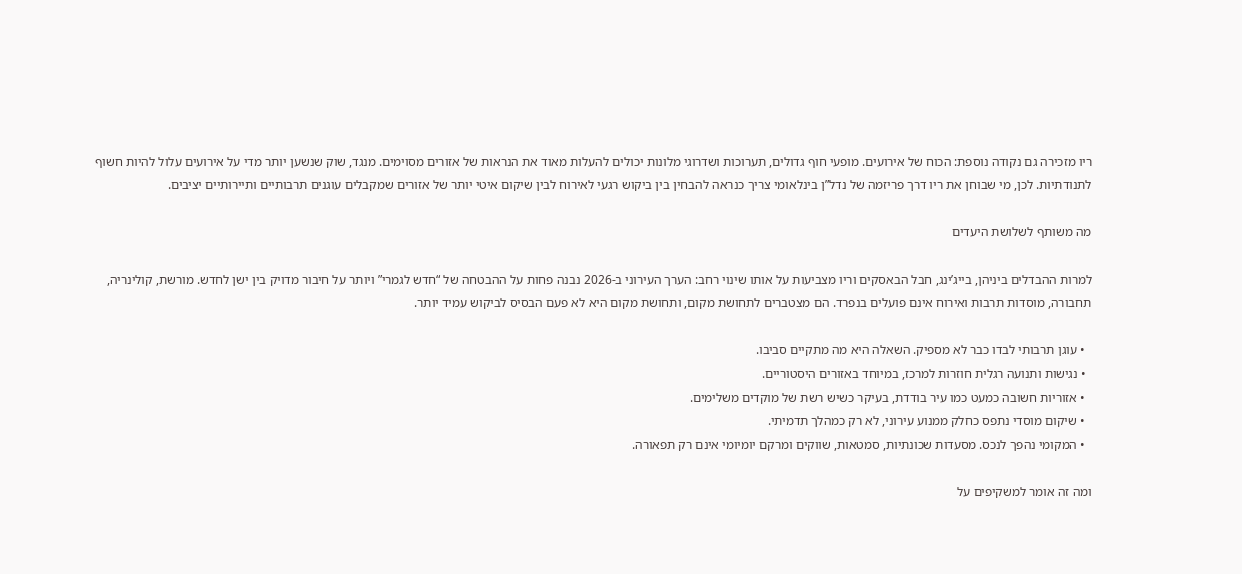ריו מזכירה גם נקודה נוספת: הכוח של אירועים. מופעי חוף גדולים, תערוכות ושדרוגי מלונות יכולים להעלות מאוד את הנראות של אזורים מסוימים. מנגד, שוק שנשען יותר מדי על אירועים עלול להיות חשוף לתנודתיות. לכן, מי שבוחן את ריו דרך פריזמה של נדל”ן בינלאומי צריך כנראה להבחין בין ביקוש רגעי לאירוח לבין שיקום איטי יותר של אזורים שמקבלים עוגנים תרבותיים ותיירותיים יציבים.

מה משותף לשלושת היעדים

למרות ההבדלים ביניהן, בייג’ינג, חבל הבאסקים וריו מצביעות על אותו שינוי רחב: הערך העירוני ב-2026 נבנה פחות על ההבטחה של “חדש לגמרי” ויותר על חיבור מדויק בין ישן לחדש. מורשת, קולינריה, תחבורה, מוסדות תרבות ואירוח אינם פועלים בנפרד. הם מצטברים לתחושת מקום, ותחושת מקום היא לא פעם הבסיס לביקוש עמיד יותר.

  • עוגן תרבותי לבדו כבר לא מספיק. השאלה היא מה מתקיים סביבו.
  • נגישות ותנועה רגלית חוזרות למרכז, במיוחד באזורים היסטוריים.
  • אזוריות חשובה כמעט כמו עיר בודדת, בעיקר כשיש רשת של מוקדים משלימים.
  • שיקום מוסדי נתפס כחלק ממנוע עירוני, לא רק כמהלך תדמיתי.
  • המקומי נהפך לנכס. מסעדות שכונתיות, סמטאות, שווקים ומרקם יומיומי אינם רק תפאורה.

ומה זה אומר למשקיפים על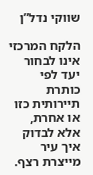שווקי נדל”ן

הלקח המרכזי אינו לבחור יעד לפי כותרת תיירותית כזו או אחרת, אלא לבדוק איך עיר מייצרת רצף.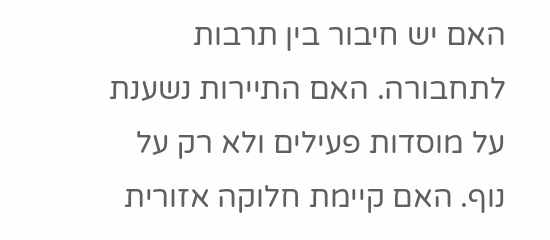האם יש חיבור בין תרבות לתחבורה. האם התיירות נשענת על מוסדות פעילים ולא רק על נוף. האם קיימת חלוקה אזורית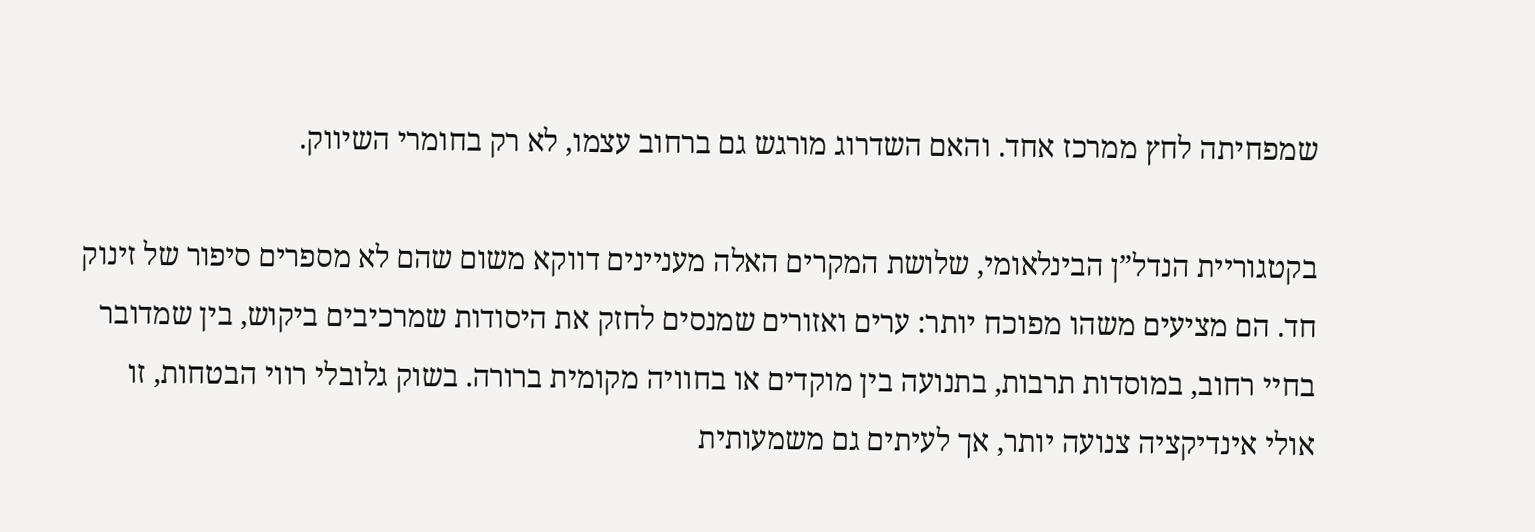שמפחיתה לחץ ממרכז אחד. והאם השדרוג מורגש גם ברחוב עצמו, לא רק בחומרי השיווק.

בקטגוריית הנדל”ן הבינלאומי, שלושת המקרים האלה מעניינים דווקא משום שהם לא מספרים סיפור של זינוק חד. הם מציעים משהו מפוכח יותר: ערים ואזורים שמנסים לחזק את היסודות שמרכיבים ביקוש, בין שמדובר בחיי רחוב, במוסדות תרבות, בתנועה בין מוקדים או בחוויה מקומית ברורה. בשוק גלובלי רווי הבטחות, זו אולי אינדיקציה צנועה יותר, אך לעיתים גם משמעותית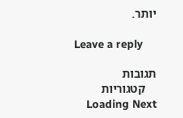יותר.

Leave a reply

תגובות
    קטגוריות
    Loading Next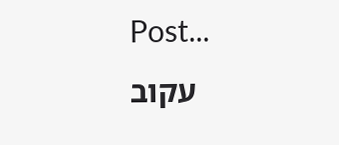Post...
    עקוב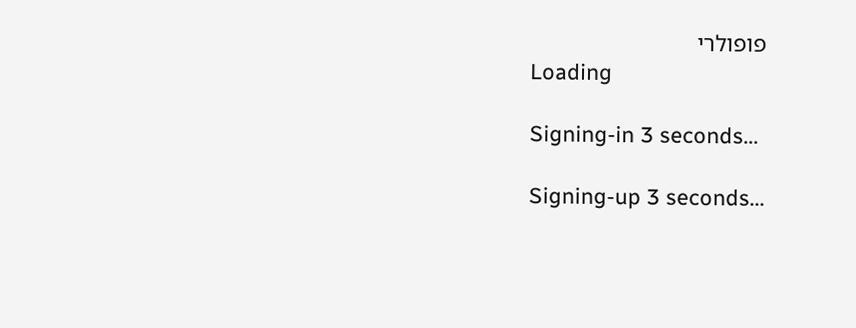פופולרי
    Loading

    Signing-in 3 seconds...

    Signing-up 3 seconds...